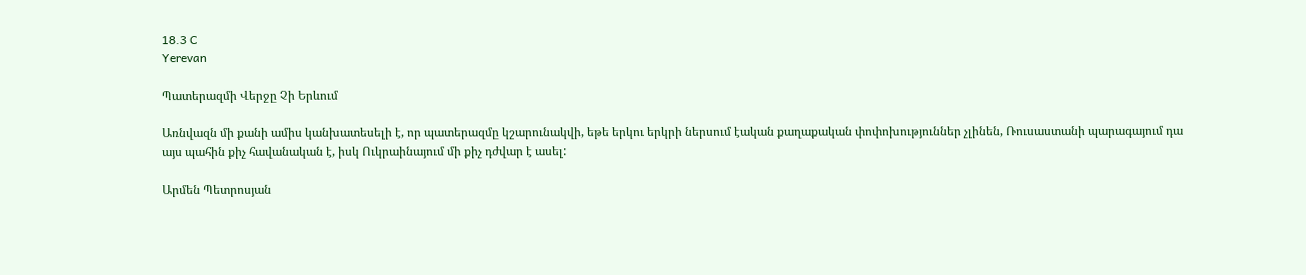18.3 C
Yerevan

Պատերազմի Վերջը Չի Երևում

Առնվազն մի քանի ամիս կանխատեսելի է, որ պատերազմը կշարունակվի, եթե երկու երկրի ներսում էական քաղաքական փոփոխություններ չլինեն, Ռուսաստանի պարագայում դա այս պահին քիչ հավանական է, իսկ Ուկրաինայում մի քիչ դժվար է ասել:

Արմեն Պետրոսյան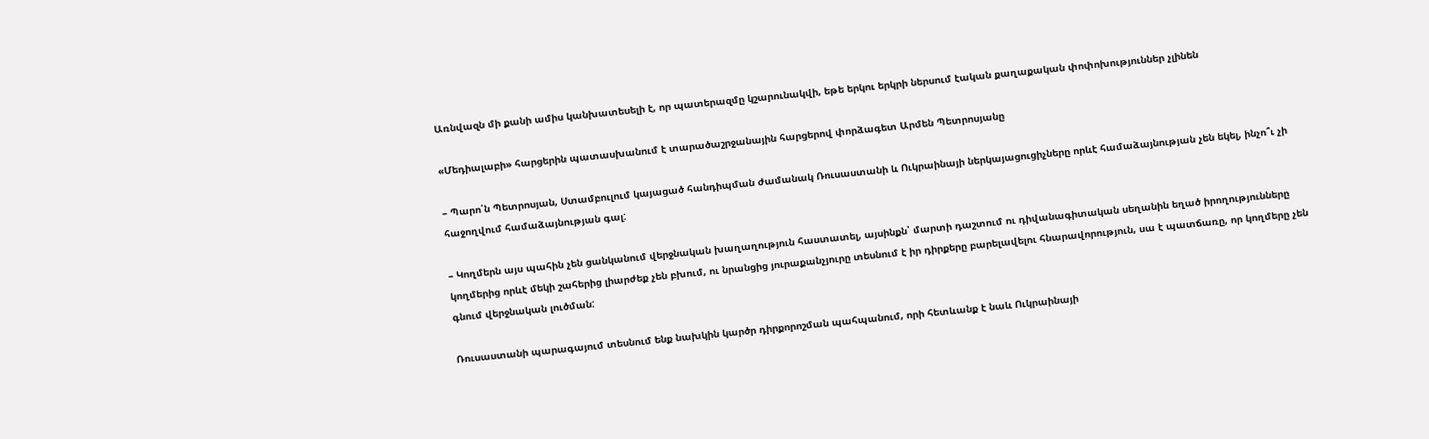Առնվազն մի քանի ամիս կանխատեսելի է, որ պատերազմը կշարունակվի, եթե երկու երկրի ներսում էական քաղաքական փոփոխություններ չլինեն

«Մեդիալաբի» հարցերին պատասխանում է տարածաշրջանային հարցերով փորձագետ Արմեն Պետրոսյանը

– Պարո՛ն Պետրոսյան, Ստամբուլում կայացած հանդիպման ժամանակ Ռուսաստանի և Ուկրաինայի ներկայացուցիչները որևէ համաձայնության չեն եկել, ինչո՞ւ չի հաջողվում համաձայնության գալ:

– Կողմերն այս պահին չեն ցանկանում վերջնական խաղաղություն հաստատել, այսինքն՝ մարտի դաշտում ու դիվանագիտական սեղանին եղած իրողությունները կողմերից որևէ մեկի շահերից լիարժեք չեն բխում, ու նրանցից յուրաքանչյուրը տեսնում է իր դիրքերը բարելավելու հնարավորություն, սա է պատճառը, որ կողմերը չեն գնում վերջնական լուծման:

Ռուսաստանի պարագայում տեսնում ենք նախկին կարծր դիրքորոշման պահպանում, որի հետևանք է նաև Ուկրաինայի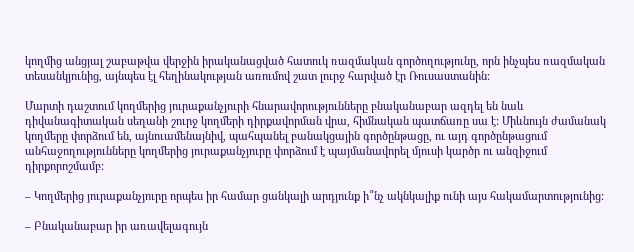կողմից անցյալ շաբաթվա վերջին իրականացված հատուկ ռազմական գործողությունը, որն ինչպես ռազմական տեսանկյունից, այնպես էլ հեղինակության առումով շատ լուրջ հարված էր Ռուսաստանին:

Մարտի դաշտում կողմերից յուրաքանչյուրի հնարավորությունները բնականաբար ազդել են նաև դիվանագիտական սեղանի շուրջ կողմերի դիրքավորման վրա, հիմնական պատճառը սա է: Միևնույն ժամանակ կողմերը փորձում են, այնուամենայնիվ, պահպանել բանակցային գործընթացը, ու այդ գործընթացում անհաջողությունները կողմերից յուրաքանչյուրը փորձում է պայմանավորել մյուսի կարծր ու անզիջում դիրքորոշմամբ:

– Կողմերից յուրաքանչյուրը որպես իր համար ցանկալի արդյունք ի՞նչ ակնկալիք ունի այս հակամարտությունից:

– Բնականաբար իր առավելագույն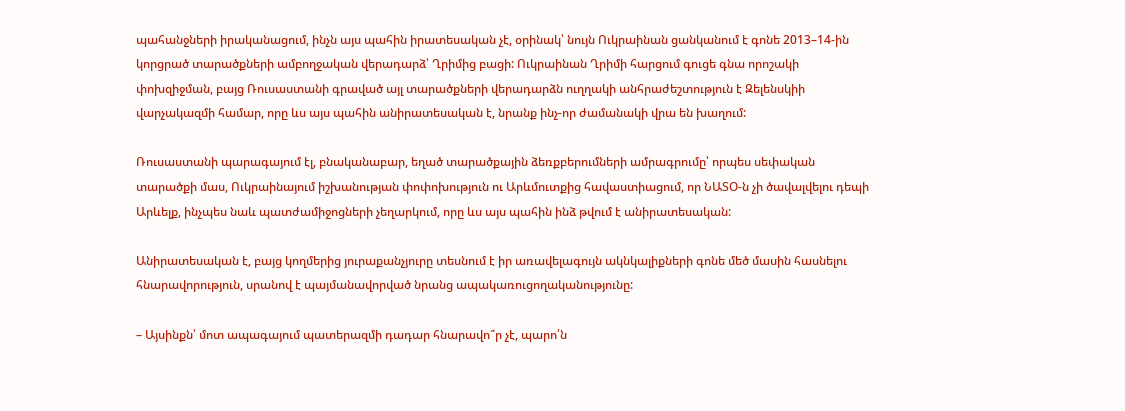պահանջների իրականացում, ինչն այս պահին իրատեսական չէ, օրինակ՝ նույն Ուկրաինան ցանկանում է գոնե 2013–14-ին կորցրած տարածքների ամբողջական վերադարձ՝ Ղրիմից բացի: Ուկրաինան Ղրիմի հարցում գուցե գնա որոշակի փոխզիջման, բայց Ռուսաստանի գրաված այլ տարածքների վերադարձն ուղղակի անհրաժեշտություն է Զելենսկիի վարչակազմի համար, որը ևս այս պահին անիրատեսական է, նրանք ինչ-որ ժամանակի վրա են խաղում:

Ռուսաստանի պարագայում էլ, բնականաբար, եղած տարածքային ձեռքբերումների ամրագրումը՝ որպես սեփական տարածքի մաս, Ուկրաինայում իշխանության փոփոխություն ու Արևմուտքից հավաստիացում, որ ՆԱՏՕ‑ն չի ծավալվելու դեպի Արևելք, ինչպես նաև պատժամիջոցների չեղարկում, որը ևս այս պահին ինձ թվում է անիրատեսական:

Անիրատեսական է, բայց կողմերից յուրաքանչյուրը տեսնում է իր առավելագույն ակնկալիքների գոնե մեծ մասին հասնելու հնարավորություն, սրանով է պայմանավորված նրանց ապակառուցողականությունը:

– Այսինքն՝ մոտ ապագայում պատերազմի դադար հնարավո՞ր չէ, պարո՛ն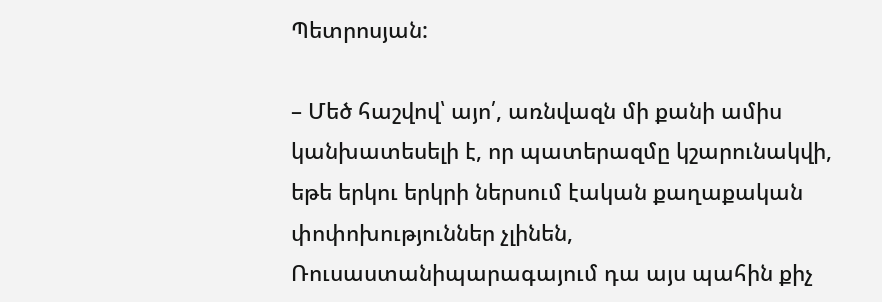Պետրոսյան:

– Մեծ հաշվով՝ այո՛, առնվազն մի քանի ամիս կանխատեսելի է, որ պատերազմը կշարունակվի, եթե երկու երկրի ներսում էական քաղաքական փոփոխություններ չլինեն, Ռուսաստանիպարագայում դա այս պահին քիչ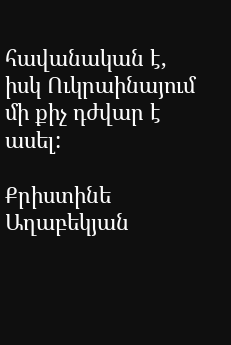հավանական է, իսկ Ուկրաինայում մի քիչ դժվար է ասել:

Քրիստինե Աղաբեկյան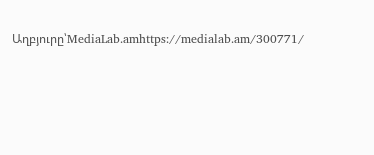Աղբյուրը՝MediaLab.amhttps://medialab.am/300771/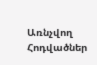Առնչվող Հոդվածներ